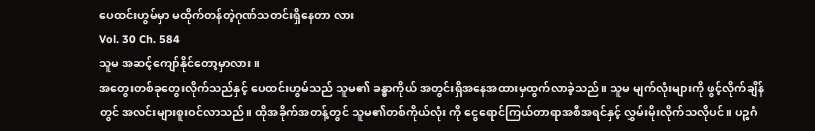ပေထင်းဟွမ်မှာ မထိုက်တန်တဲ့ဂုဏ်သတင်းရှိနေတာ လား
Vol. 30 Ch. 584
သူမ အဆင့်ကျော်နိုင်တော့မှာလား။
အတွေးတစ်ခုတွေးလိုက်သည်နှင့် ပေထင်းဟွမ်သည် သူမ၏ ခန္ဓာကိုယ် အတွင်းရှိအနေအထားမှထွက်လာခဲ့သည်။ သူမ မျက်လုံးများကို ဖွင့်လိုက်ချိန် တွင် အလင်းများစူးဝင်လာသည်။ ထိုအခိုက်အတန့်တွင် သူမ၏တစ်ကိုယ်လုံး ကို ငွေရောင်ကြယ်တာရာအစီအရင်နှင့် လွှမ်းမိုးလိုက်သလိုပင်။ ပဉ္စဂံ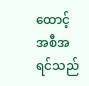ထောင့် အစီအရင်သည်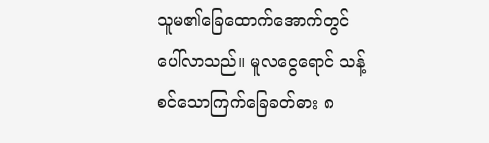သူမ၏ခြေထောက်အောက်တွင် ပေါ်လာသည်။ မူလငွေရောင် သန့်စင်သောကြက်ခြေခတ်ဓား ၈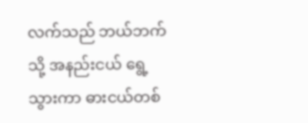လက်သည် ဘယ်ဘက်သို့ အနည်းငယ် ရွေ့ သွားကာ ဓားငယ်တစ်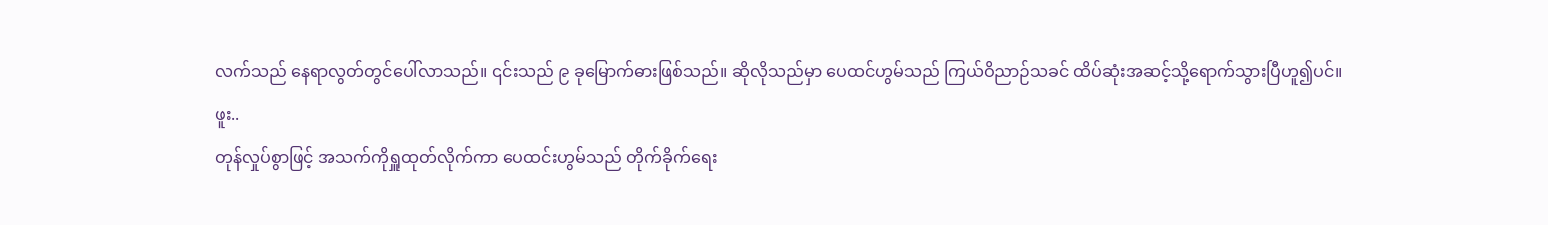လက်သည် နေရာလွတ်တွင်ပေါ်လာသည်။ ၎င်းသည် ၉ ခုမြောက်ဓားဖြစ်သည်။ ဆိုလိုသည်မှာ ပေထင်ဟွမ်သည် ကြယ်ဝိညာဉ်သခင် ထိပ်ဆုံးအဆင့်သို့ရောက်သွားပြီဟူ၍ပင်။
ဖူး..
တုန်လှုပ်စွာဖြင့် အသက်ကိုရှူထုတ်လိုက်ကာ ပေထင်းဟွမ်သည် တိုက်ခိုက်ရေး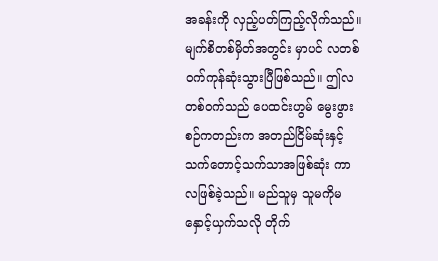အခန်းကို လှည့်ပတ်ကြည့်လိုက်သည်။ မျက်စိတစ်မှိတ်အတွင်း မှာပင် လတစ်ဝက်ကုန်ဆုံးသွားပြီဖြစ်သည်။ ဤလတစ်ဝက်သည် ပေထင်းဟွမ် မွေးဖွားစဉ်ကတည်းက အတည်ငြိမ်ဆုံးနှင့် သက်တောင့်သက်သာအဖြစ်ဆုံး ကာလဖြစ်ခဲ့သည်။ မည်သူမှ သူမကိုမနှောင့်ယှက်သလို တိုက်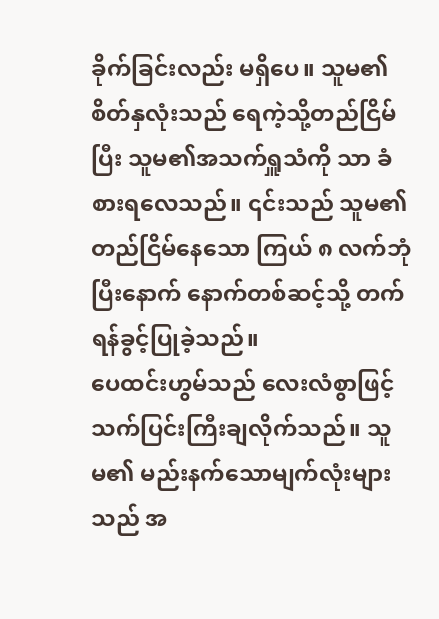ခိုက်ခြင်းလည်း မရှိပေ။ သူမ၏ စိတ်နှလုံးသည် ရေကဲ့သို့တည်ငြိမ်ပြီး သူမ၏အသက်ရှူသံကို သာ ခံစားရလေသည်။ ၎င်းသည် သူမ၏တည်ငြိမ်နေသော ကြယ် ၈ လက်ဘုံ ပြီးနောက် နောက်တစ်ဆင့်သို့ တက်ရန်ခွင့်ပြုခဲ့သည်။
ပေထင်းဟွမ်သည် လေးလံစွာဖြင့် သက်ပြင်းကြီးချလိုက်သည်။ သူမ၏ မည်းနက်သောမျက်လုံးများသည် အ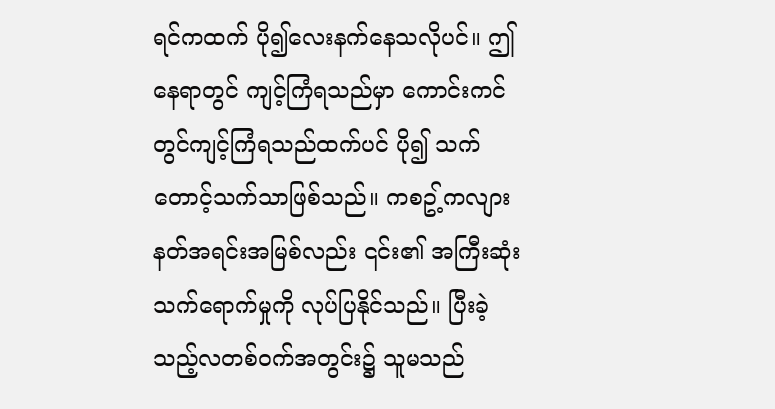ရင်ကထက် ပို၍လေးနက်နေသလိုပင်။ ဤနေရာတွင် ကျင့်ကြံရသည်မှာ ကောင်းကင်တွင်ကျင့်ကြံရသည်ထက်ပင် ပို၍ သက်တောင့်သက်သာဖြစ်သည်။ ကစဥ့်ကလျားနတ်အရင်းအမြစ်လည်း ၎င်း၏ အကြီးဆုံး သက်ရောက်မှုကို လုပ်ပြနိုင်သည်။ ပြီးခဲ့သည့်လတစ်ဝက်အတွင်း၌ သူမသည်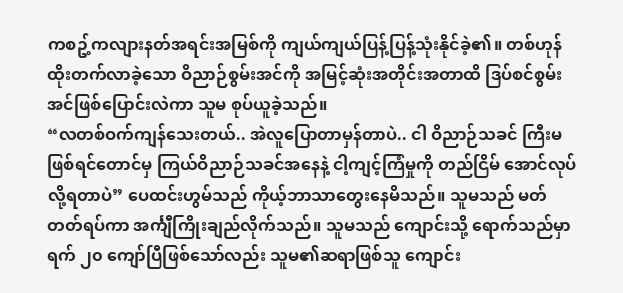ကစဥ့်ကလျားနတ်အရင်းအမြစ်ကို ကျယ်ကျယ်ပြန့်ပြန့်သုံးနိုင်ခဲ့၏။ တစ်ဟုန်ထိုးတက်လာခဲ့သော ဝိညာဉ်စွမ်းအင်ကို အမြင့်ဆုံးအတိုင်းအတာထိ ဒြပ်စင်စွမ်းအင်ဖြစ်ပြောင်းလဲကာ သူမ စုပ်ယူခဲ့သည်။
“လတစ်ဝက်ကျန်သေးတယ်.. အဲလူပြောတာမှန်တာပဲ.. ငါ ဝိညာဉ်သခင် ကြီးမဖြစ်ရင်တောင်မှ ကြယ်ဝိညာဉ်သခင်အနေနဲ့ ငါ့ကျင့်ကြံမှုကို တည်ငြိမ် အောင်လုပ်လို့ရတာပဲ” ပေထင်းဟွမ်သည် ကိုယ့်ဘာသာတွေးနေမိသည်။ သူမသည် မတ်တတ်ရပ်ကာ အင်္ကျီကြိုးချည်လိုက်သည်။ သူမသည် ကျောင်းသို့ ရောက်သည်မှာ ရက် ၂၀ ကျော်ပြီဖြစ်သော်လည်း သူမ၏ဆရာဖြစ်သူ ကျောင်း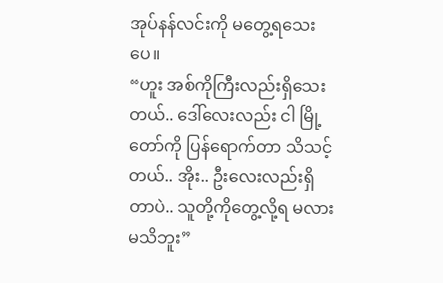အုပ်နန်လင်းကို မတွေ့ရသေးပေ။
“ဟူး အစ်ကိုကြီးလည်းရှိသေးတယ်.. ဒေါ်လေးလည်း ငါ မြို့တော်ကို ပြန်ရောက်တာ သိသင့်တယ်.. အိုး.. ဦးလေးလည်းရှိတာပဲ.. သူတို့ကိုတွေ့လို့ရ မလားမသိဘူး”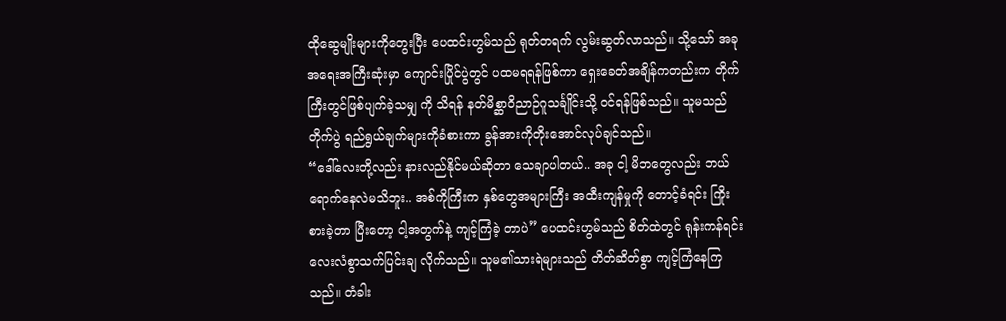ထိုဆွေမျိုးများကိုတွေးပြီး ပေထင်းဟွမ်သည် ရုတ်တရက် လွမ်းဆွတ်လာသည်။ သို့သော် အခုအရေးအကြီးဆုံးမှာ ကျောင်းပြိုင်ပွဲတွင် ပထမရရန်ဖြစ်ကာ ရှေးခေတ်အချိန်ကတည်းက တိုက်ကြီးတွင်ဖြစ်ပျက်ခဲ့သမျှ ကို သိရန် နတ်မိစ္ဆာဝိညာဉ်ဂူသင်္ချိုင်းသို့ ဝင်ရန်ဖြစ်သည်။ သူမသည် တိုက်ပွဲ ရည်ရွယ်ချက်များကိုခံစားကာ ခွန်အားကိုတိုးအောင်လုပ်ချင်သည်။
“ဒေါ်လေးတို့လည်း နားလည်နိုင်မယ်ဆိုတာ သေချာပါတယ်.. အခု ငါ့ မိဘတွေလည်း ဘယ်ရောက်နေလဲမသိဘူး.. အစ်ကိုကြီးက နှစ်တွေအများကြီး အထီးကျန်မှုကို တောင့်ခံရင်း ကြိုးစားခဲ့တာ ပြီးတော့ ငါ့အတွက်နဲ့ ကျင့်ကြံခဲ့ တာပဲ” ပေထင်းဟွမ်သည် စိတ်ထဲတွင် ရုန်းကန်ရင်း လေးလံစွာသက်ပြင်းချ လိုက်သည်။ သူမ၏သားရဲများသည် တိတ်ဆိတ်စွာ ကျင့်ကြံနေကြသည်။ တံခါး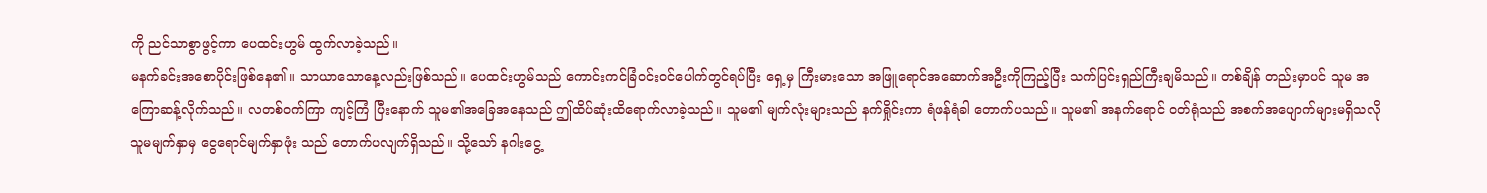ကို ညင်သာစွာဖွင့်ကာ ပေထင်းဟွမ် ထွက်လာခဲ့သည်။
မနက်ခင်းအစောပိုင်းဖြစ်နေ၏။ သာယာသောနေ့လည်းဖြစ်သည်။ ပေထင်းဟွမ်သည် ကောင်းကင်ခြံဝင်းဝင်ပေါက်တွင်ရပ်ပြီး ရှေ့မှ ကြီးမားသော အဖြူရောင်အဆောက်အဦးကိုကြည့်ပြီး သက်ပြင်းရှည်ကြီးချမိသည်။ တစ်ချိန် တည်းမှာပင် သူမ အကြောဆန့်လိုက်သည်။ လတစ်ဝက်ကြာ ကျင့်ကြံ ပြီးနောက် သူမ၏အခြေအနေသည် ဤထိပ်ဆုံးထိရောက်လာခဲ့သည်။ သူမ၏ မျက်လုံးများသည် နက်ရှိုင်းကာ ရံဖန်ရံခါ တောက်ပသည်။ သူမ၏ အနက်ရောင် ဝတ်ရုံသည် အစက်အပျောက်များမရှိသလို သူမမျက်နှာမှ ငွေရောင်မျက်နှာဖုံး သည် တောက်ပလျက်ရှိသည်။ သို့သော် နဂါးငွေ့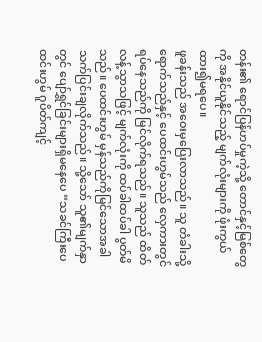တန်း၏ ရောင်ပြန်ဟပ်မှုကဲ့သို့ တောင်နှင့်မြစ်တွေကို အနိုင်ယူနိုင်သည့် မျက်လုံးများကို ဖုံးကွယ်ထား၍မရပေ။
ဖူခန်းသည် အဝေးမှပြေးလာသည်။ သူ တံခါးသို့ရောက်သည်နှင့် ပေထင်းဟွမ်သည် လှေကားတွင်ရပ်နေသည်ကို မြင်လိုက်ရသည်။ သူသည် ထိတ်လန့်သွာသဖြင့် မျက်လုံးကို ထပ်ခါထပ်ခါ ပွတ်မိသည်။ ပေထင်းဟွမ် မှန်သည်ကိုမြင်သောအခါ သက်ပြင်းချလိုက်သည်။ သို့သော် သူ၏မျက်နှာတွင် ပျော်ရွှင်ခြင်းများရှိမနေပေ “သခင်ကြီးပေထင်းဟွမ် ဂူပိတ်ကျင့်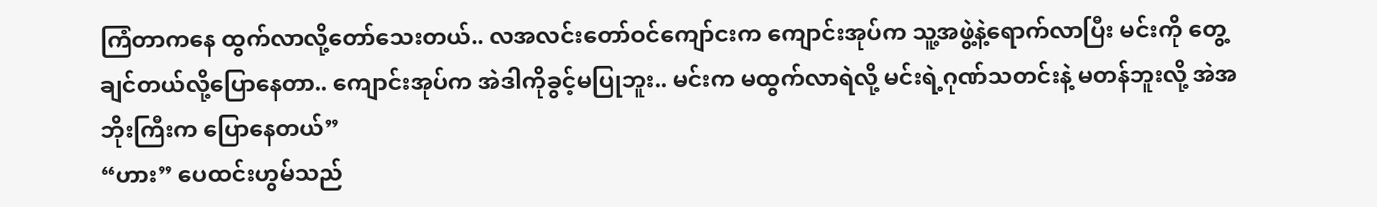ကြံတာကနေ ထွက်လာလို့တော်သေးတယ်.. လအလင်းတော်ဝင်ကျော်ငးက ကျောင်းအုပ်က သူ့အဖွဲ့နဲ့ရောက်လာပြီး မင်းကို တွေ့ချင်တယ်လို့ပြောနေတာ.. ကျောင်းအုပ်က အဲဒါကိုခွင့်မပြုဘူး.. မင်းက မထွက်လာရဲလို့ မင်းရဲ့ဂုဏ်သတင်းနဲ့ မတန်ဘူးလို့ အဲအဘိုးကြီးက ပြောနေတယ်”
“ဟား” ပေထင်းဟွမ်သည်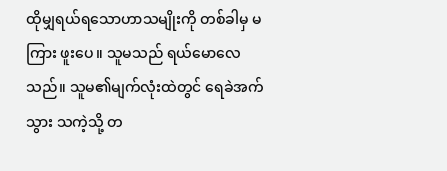ထိုမျှရယ်ရသောဟာသမျိုးကို တစ်ခါမှ မကြား ဖူးပေ။ သူမသည် ရယ်မောလေသည်။ သူမ၏မျက်လုံးထဲတွင် ရေခဲအက်သွား သကဲ့သို့ တ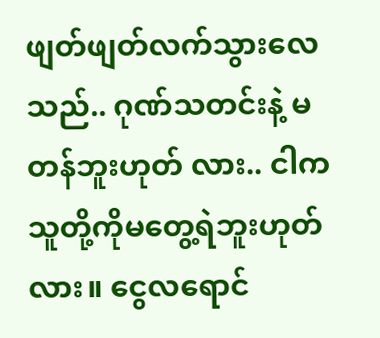ဖျတ်ဖျတ်လက်သွားလေသည်.. ဂုဏ်သတင်းနဲ့ မတန်ဘူးဟုတ် လား.. ငါက သူတို့ကိုမတွေ့ရဲဘူးဟုတ်လား။ ငွေလရောင်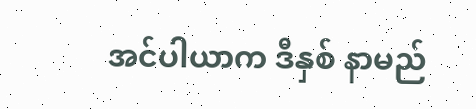အင်ပါယာက ဒီနှစ် နာမည်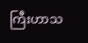ကြီးဟာသ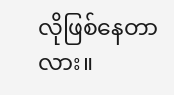လိုဖြစ်နေတာလား။